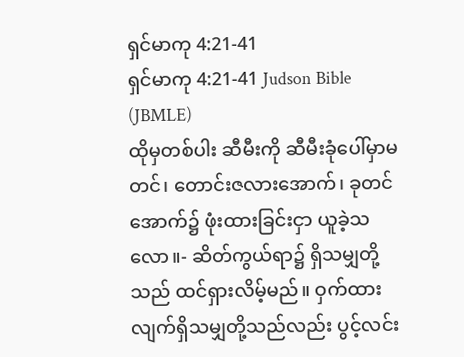ရှင်မာကု 4:21-41
ရှင်မာကု 4:21-41 Judson Bible (JBMLE)
ထိုမှတစ်ပါး ဆီမီးကို ဆီမီးခုံပေါ်မှာမတင်၊ တောင်းဇလားအောက်၊ ခုတင်အောက်၌ ဖုံးထားခြင်းငှာ ယူခဲ့သလော။- ဆိတ်ကွယ်ရာ၌ ရှိသမျှတို့သည် ထင်ရှားလိမ့်မည်။ ဝှက်ထားလျက်ရှိသမျှတို့သည်လည်း ပွင့်လင်း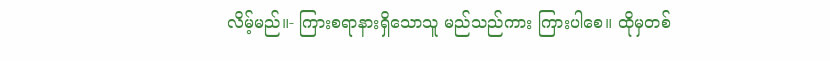လိမ့်မည်။- ကြားစရာနားရှိသောသူ မည်သည်ကား ကြားပါစေ။ ထိုမှတစ်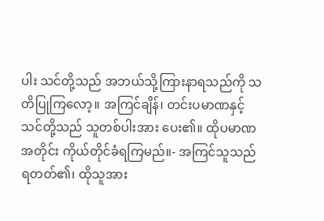ပါး သင်တို့သည် အဘယ်သို့ကြားနာရသည်ကို သတိပြုကြလော့။ အကြင်ချိန်၊ တင်းပမာဏနှင့် သင်တို့သည် သူတစ်ပါးအား ပေး၏။ ထိုပမာဏအတိုင်း ကိုယ်တိုင်ခံရကြမည်။- အကြင်သူသည် ရတတ်၏၊ ထိုသူအား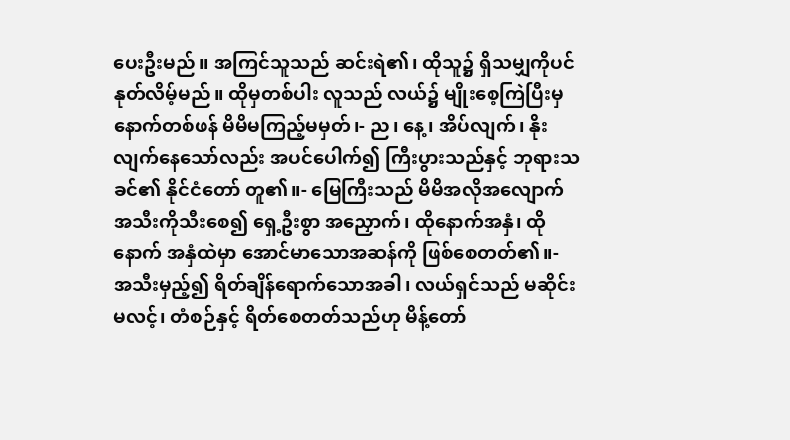ပေးဦးမည်။ အကြင်သူသည် ဆင်းရဲ၏၊ ထိုသူ၌ ရှိသမျှကိုပင်နုတ်လိမ့်မည်။ ထိုမှတစ်ပါး လူသည် လယ်၌ မျိုးစေ့ကြဲပြီးမှ နောက်တစ်ဖန် မိမိမကြည့်မမှတ်၊- ည၊ နေ့၊ အိပ်လျက်၊ နိုးလျက်နေသော်လည်း အပင်ပေါက်၍ ကြီးပွားသည်နှင့် ဘုရားသခင်၏ နိုင်ငံတော် တူ၏။- မြေကြီးသည် မိမိအလိုအလျောက် အသီးကိုသီးစေ၍ ရှေ့ဦးစွာ အညှောက်၊ ထိုနောက်အနှံ၊ ထိုနောက် အနှံထဲမှာ အောင်မာသောအဆန်ကို ဖြစ်စေတတ်၏။- အသီးမှည့်၍ ရိတ်ချိန်ရောက်သောအခါ၊ လယ်ရှင်သည် မဆိုင်းမလင့်၊ တံစဉ်နှင့် ရိတ်စေတတ်သည်ဟု မိန့်တော်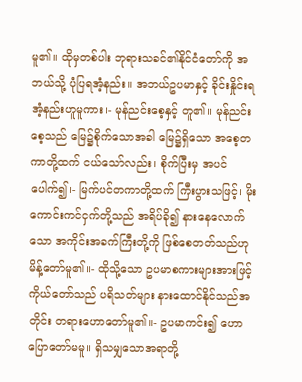မူ၏။ ထိုမှတစ်ပါး ဘုရားသခင်၏နိုင်ငံတော်ကို အဘယ်သို့ ပုံပြရအံ့နည်း။ အဘယ်ဥပမာနှင့် ခိုင်းနှိုင်းရအံ့နည်းဟူမူကား၊- မုန်ညင်းစေ့နှင့် တူ၏။ မုန်ညင်းစေ့သည် မြေ၌စိုက်သောအခါ မြေ၌ရှိသော အစေ့တကာတို့ထက် ငယ်သော်လည်း၊ စိုက်ပြီးမှ အပင်ပေါက်၍၊- မြက်ပင်တကာတို့ထက် ကြီးပွားသဖြင့်၊ မိုးကောင်းကင်ငှက်တို့သည် အရိပ်ခို၍ နားနေလောက်သော အကိုင်းအခက်ကြီးတို့ကို ဖြစ်စေတတ်သည်ဟု မိန့်တော်မူ၏။- ထိုသို့သော ဥပမာစကားများအားဖြင့် ကိုယ်တော်သည် ပရိသတ်များ နားထောင်နိုင်သည်အတိုင်း တရားဟောတော်မူ၏။- ဥပမာကင်း၍ ဟောပြောတော်မမူ။ ရှိသမျှသောအရာတို့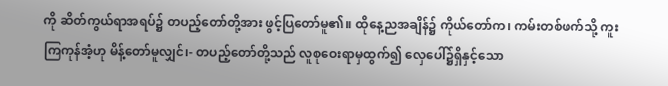ကို ဆိတ်ကွယ်ရာအရပ်၌ တပည့်တော်တို့အား ဖွင့်ပြတော်မူ၏။ ထိုနေ့ညအချိန်၌ ကိုယ်တော်က၊ ကမ်းတစ်ဖက်သို့ ကူးကြကုန်အံ့ဟု မိန့်တော်မူလျှင်၊- တပည့်တော်တို့သည် လူစုဝေးရာမှထွက်၍ လှေပေါ်၌ရှိနှင့်သော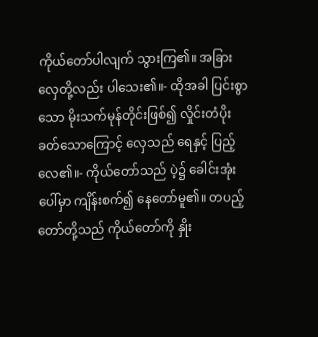ကိုယ်တော်ပါလျက် သွားကြ၏။ အခြားလှေတို့လည်း ပါသေး၏။- ထိုအခါ ပြင်းစွာသော မိုးသက်မုန်တိုင်းဖြစ်၍ လှိုင်းတံပိုးခတ်သောကြောင့် လှေသည် ရေနှင့် ပြည့်လေ၏။- ကိုယ်တော်သည် ပဲ့၌ ခေါင်းအုံးပေါ်မှာ ကျိန်းစက်၍ နေတော်မူ၏။ တပည့်တော်တို့သည် ကိုယ်တော်ကို နှိုး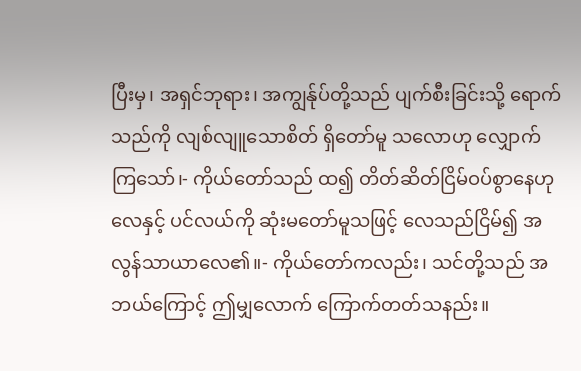ပြီးမှ၊ အရှင်ဘုရား၊ အကျွန်ုပ်တို့သည် ပျက်စီးခြင်းသို့ ရောက်သည်ကို လျစ်လျူသောစိတ် ရှိတော်မူ သလောဟု လျှောက်ကြသော်၊- ကိုယ်တော်သည် ထ၍ တိတ်ဆိတ်ငြိမ်ဝပ်စွာနေဟု လေနှင့် ပင်လယ်ကို ဆုံးမတော်မူသဖြင့် လေသည်ငြိမ်၍ အလွန်သာယာလေ၏။- ကိုယ်တော်ကလည်း၊ သင်တို့သည် အဘယ်ကြောင့် ဤမျှလောက် ကြောက်တတ်သနည်း။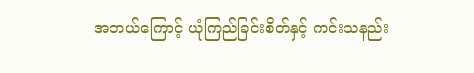အဘယ်ကြောင့် ယုံကြည်ခြင်းစိတ်နှင့် ကင်းသနည်း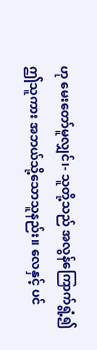ဟု မေးတော်မူလျှင်၊- သူတို့သည် အလွန်ကြောက်ရွံ့၍ ဤသူကား အဘယ်သို့သောသူနည်း။ လေနှင့် ပင်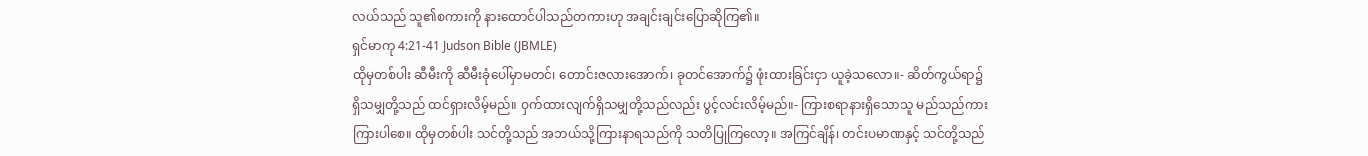လယ်သည် သူ၏စကားကို နားထောင်ပါသည်တကားဟု အချင်းချင်းပြောဆိုကြ၏။
ရှင်မာကု 4:21-41 Judson Bible (JBMLE)
ထိုမှတစ်ပါး ဆီမီးကို ဆီမီးခုံပေါ်မှာမတင်၊ တောင်းဇလားအောက်၊ ခုတင်အောက်၌ ဖုံးထားခြင်းငှာ ယူခဲ့သလော။- ဆိတ်ကွယ်ရာ၌ ရှိသမျှတို့သည် ထင်ရှားလိမ့်မည်။ ဝှက်ထားလျက်ရှိသမျှတို့သည်လည်း ပွင့်လင်းလိမ့်မည်။- ကြားစရာနားရှိသောသူ မည်သည်ကား ကြားပါစေ။ ထိုမှတစ်ပါး သင်တို့သည် အဘယ်သို့ကြားနာရသည်ကို သတိပြုကြလော့။ အကြင်ချိန်၊ တင်းပမာဏနှင့် သင်တို့သည်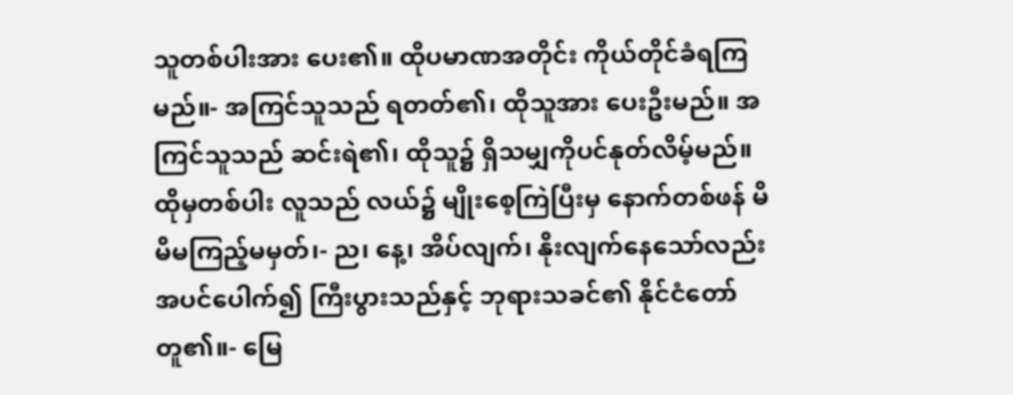သူတစ်ပါးအား ပေး၏။ ထိုပမာဏအတိုင်း ကိုယ်တိုင်ခံရကြမည်။- အကြင်သူသည် ရတတ်၏၊ ထိုသူအား ပေးဦးမည်။ အကြင်သူသည် ဆင်းရဲ၏၊ ထိုသူ၌ ရှိသမျှကိုပင်နုတ်လိမ့်မည်။ ထိုမှတစ်ပါး လူသည် လယ်၌ မျိုးစေ့ကြဲပြီးမှ နောက်တစ်ဖန် မိမိမကြည့်မမှတ်၊- ည၊ နေ့၊ အိပ်လျက်၊ နိုးလျက်နေသော်လည်း အပင်ပေါက်၍ ကြီးပွားသည်နှင့် ဘုရားသခင်၏ နိုင်ငံတော် တူ၏။- မြေ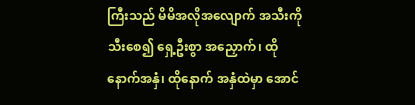ကြီးသည် မိမိအလိုအလျောက် အသီးကိုသီးစေ၍ ရှေ့ဦးစွာ အညှောက်၊ ထိုနောက်အနှံ၊ ထိုနောက် အနှံထဲမှာ အောင်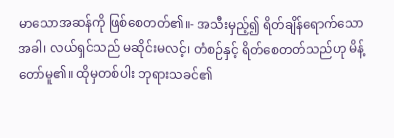မာသောအဆန်ကို ဖြစ်စေတတ်၏။- အသီးမှည့်၍ ရိတ်ချိန်ရောက်သောအခါ၊ လယ်ရှင်သည် မဆိုင်းမလင့်၊ တံစဉ်နှင့် ရိတ်စေတတ်သည်ဟု မိန့်တော်မူ၏။ ထိုမှတစ်ပါး ဘုရားသခင်၏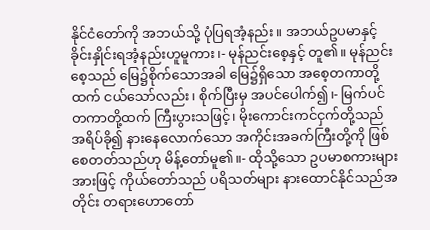နိုင်ငံတော်ကို အဘယ်သို့ ပုံပြရအံ့နည်း။ အဘယ်ဥပမာနှင့် ခိုင်းနှိုင်းရအံ့နည်းဟူမူကား၊- မုန်ညင်းစေ့နှင့် တူ၏။ မုန်ညင်းစေ့သည် မြေ၌စိုက်သောအခါ မြေ၌ရှိသော အစေ့တကာတို့ထက် ငယ်သော်လည်း၊ စိုက်ပြီးမှ အပင်ပေါက်၍၊- မြက်ပင်တကာတို့ထက် ကြီးပွားသဖြင့်၊ မိုးကောင်းကင်ငှက်တို့သည် အရိပ်ခို၍ နားနေလောက်သော အကိုင်းအခက်ကြီးတို့ကို ဖြစ်စေတတ်သည်ဟု မိန့်တော်မူ၏။- ထိုသို့သော ဥပမာစကားများအားဖြင့် ကိုယ်တော်သည် ပရိသတ်များ နားထောင်နိုင်သည်အတိုင်း တရားဟောတော်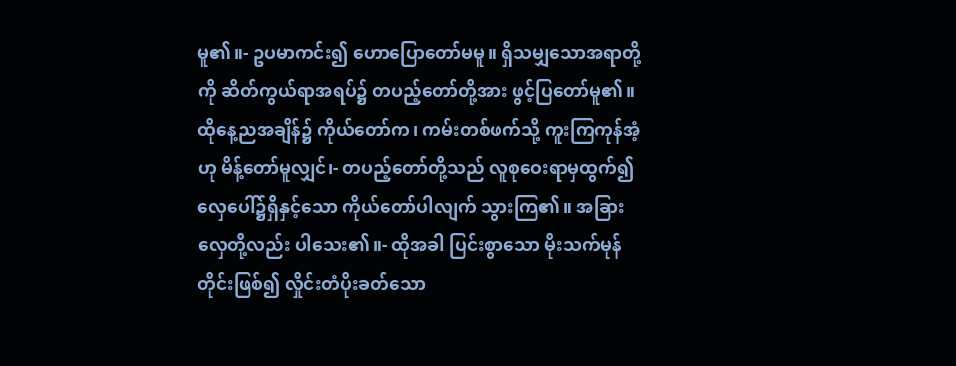မူ၏။- ဥပမာကင်း၍ ဟောပြောတော်မမူ။ ရှိသမျှသောအရာတို့ကို ဆိတ်ကွယ်ရာအရပ်၌ တပည့်တော်တို့အား ဖွင့်ပြတော်မူ၏။ ထိုနေ့ညအချိန်၌ ကိုယ်တော်က၊ ကမ်းတစ်ဖက်သို့ ကူးကြကုန်အံ့ဟု မိန့်တော်မူလျှင်၊- တပည့်တော်တို့သည် လူစုဝေးရာမှထွက်၍ လှေပေါ်၌ရှိနှင့်သော ကိုယ်တော်ပါလျက် သွားကြ၏။ အခြားလှေတို့လည်း ပါသေး၏။- ထိုအခါ ပြင်းစွာသော မိုးသက်မုန်တိုင်းဖြစ်၍ လှိုင်းတံပိုးခတ်သော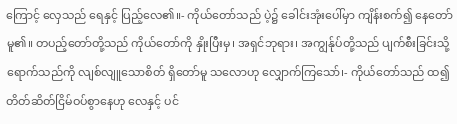ကြောင့် လှေသည် ရေနှင့် ပြည့်လေ၏။- ကိုယ်တော်သည် ပဲ့၌ ခေါင်းအုံးပေါ်မှာ ကျိန်းစက်၍ နေတော်မူ၏။ တပည့်တော်တို့သည် ကိုယ်တော်ကို နှိုးပြီးမှ၊ အရှင်ဘုရား၊ အကျွန်ုပ်တို့သည် ပျက်စီးခြင်းသို့ ရောက်သည်ကို လျစ်လျူသောစိတ် ရှိတော်မူ သလောဟု လျှောက်ကြသော်၊- ကိုယ်တော်သည် ထ၍ တိတ်ဆိတ်ငြိမ်ဝပ်စွာနေဟု လေနှင့် ပင်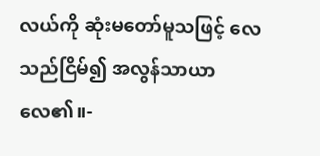လယ်ကို ဆုံးမတော်မူသဖြင့် လေသည်ငြိမ်၍ အလွန်သာယာလေ၏။-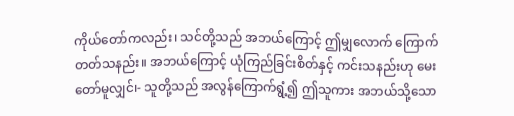ကိုယ်တော်ကလည်း၊ သင်တို့သည် အဘယ်ကြောင့် ဤမျှလောက် ကြောက်တတ်သနည်း။ အဘယ်ကြောင့် ယုံကြည်ခြင်းစိတ်နှင့် ကင်းသနည်းဟု မေးတော်မူလျှင်၊- သူတို့သည် အလွန်ကြောက်ရွံ့၍ ဤသူကား အဘယ်သို့သော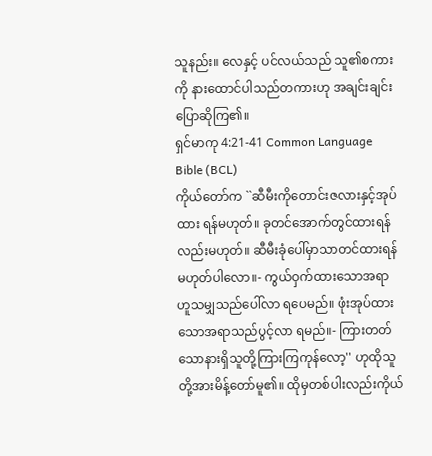သူနည်း။ လေနှင့် ပင်လယ်သည် သူ၏စကားကို နားထောင်ပါသည်တကားဟု အချင်းချင်းပြောဆိုကြ၏။
ရှင်မာကု 4:21-41 Common Language Bible (BCL)
ကိုယ်တော်က ``ဆီမီးကိုတောင်းဇလားနှင့်အုပ်ထား ရန်မဟုတ်။ ခုတင်အောက်တွင်ထားရန်လည်းမဟုတ်။ ဆီမီးခုံပေါ်မှာသာတင်ထားရန်မဟုတ်ပါလော။- ကွယ်ဝှက်ထားသောအရာဟူသမျှသည်ပေါ်လာ ရပေမည်။ ဖုံးအုပ်ထားသောအရာသည်ပွင့်လာ ရမည်။- ကြားတတ်သောနားရှိသူတို့ကြားကြကုန်လော့'' ဟုထိုသူတို့အားမိန့်တော်မူ၏။ ထိုမှတစ်ပါးလည်းကိုယ်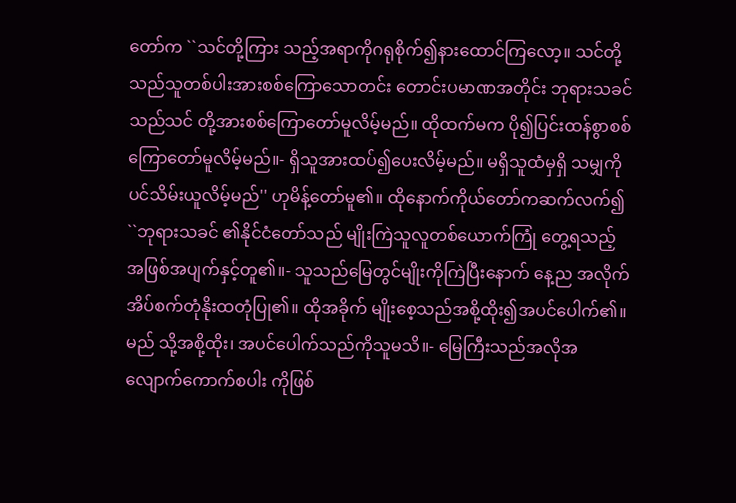တော်က ``သင်တို့ကြား သည့်အရာကိုဂရုစိုက်၍နားထောင်ကြလော့။ သင်တို့သည်သူတစ်ပါးအားစစ်ကြောသောတင်း တောင်းပမာဏအတိုင်း ဘုရားသခင်သည်သင် တို့အားစစ်ကြောတော်မူလိမ့်မည်။ ထိုထက်မက ပို၍ပြင်းထန်စွာစစ်ကြောတော်မူလိမ့်မည်။- ရှိသူအားထပ်၍ပေးလိမ့်မည်။ မရှိသူထံမှရှိ သမျှကိုပင်သိမ်းယူလိမ့်မည်'' ဟုမိန့်တော်မူ၏။ ထိုနောက်ကိုယ်တော်ကဆက်လက်၍ ``ဘုရားသခင် ၏နိုင်ငံတော်သည် မျိုးကြဲသူလူတစ်ယောက်ကြုံ တွေ့ရသည့်အဖြစ်အပျက်နှင့်တူ၏။- သူသည်မြေတွင်မျိုးကိုကြဲပြီးနောက် နေ့ည အလိုက်အိပ်စက်တုံနိုးထတုံပြု၏။ ထိုအခိုက် မျိုးစေ့သည်အစို့ထိုး၍အပင်ပေါက်၏။ မည် သို့အစို့ထိုး၊ အပင်ပေါက်သည်ကိုသူမသိ။- မြေကြီးသည်အလိုအလျောက်ကောက်စပါး ကိုဖြစ်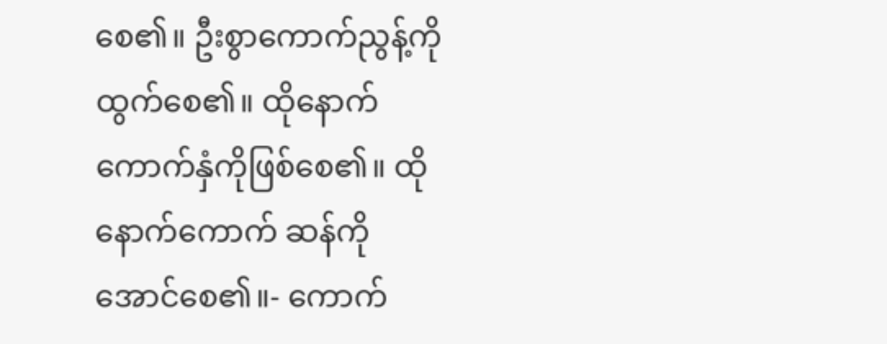စေ၏။ ဦးစွာကောက်ညွန့်ကိုထွက်စေ၏။ ထိုနောက်ကောက်နှံကိုဖြစ်စေ၏။ ထိုနောက်ကောက် ဆန်ကိုအောင်စေ၏။- ကောက်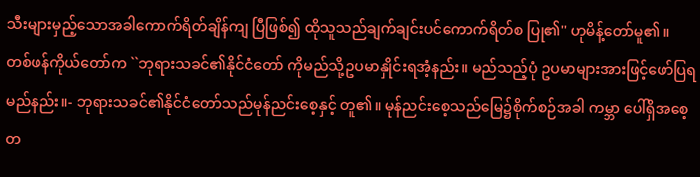သီးများမှည့်သောအခါကောက်ရိတ်ချိန်ကျ ပြီဖြစ်၍ ထိုသူသည်ချက်ချင်းပင်ကောက်ရိတ်စ ပြု၏'' ဟုမိန့်တော်မူ၏။ တစ်ဖန်ကိုယ်တော်က ``ဘုရားသခင်၏နိုင်ငံတော် ကိုမည်သို့ဥပမာနှိုင်းရအံ့နည်း။ မည်သည့်ပုံ ဥပမာများအားဖြင့်ဖော်ပြရမည်နည်း။- ဘုရားသခင်၏နိုင်ငံတော်သည်မုန်ညင်းစေ့နှင့် တူ၏။ မုန်ညင်းစေ့သည်မြေ၌စိုက်စဉ်အခါ ကမ္ဘာ ပေါ်ရှိအစေ့တ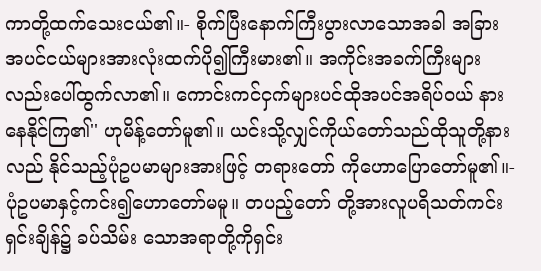ကာတို့ထက်သေးငယ်၏။- စိုက်ပြီးနောက်ကြီးပွားလာသောအခါ အခြား အပင်ငယ်များအားလုံးထက်ပို၍ကြီးမား၏။ အကိုင်းအခက်ကြီးများလည်းပေါ်ထွက်လာ၏။ ကောင်းကင်ငှက်များပင်ထိုအပင်အရိပ်ဝယ် နားနေနိုင်ကြ၏'' ဟုမိန့်တော်မူ၏။ ယင်းသို့လျှင်ကိုယ်တော်သည်ထိုသူတို့နားလည် နိုင်သည့်ပုံဥပမာများအားဖြင့် တရားတော် ကိုဟောပြောတော်မူ၏။- ပုံဥပမာနှင့်ကင်း၍ဟောတော်မမူ။ တပည့်တော် တို့အားလူပရိသတ်ကင်းရှင်းချိန်၌ ခပ်သိမ်း သောအရာတို့ကိုရှင်း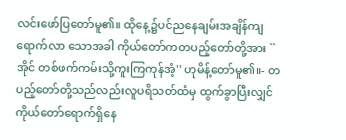လင်းဖော်ပြတော်မူ၏။ ထိုနေ့၌ပင်ညနေချမ်းအချိန်ကျရောက်လာ သောအခါ ကိုယ်တော်ကတပည့်တော်တို့အား ``အိုင် တစ်ဖက်ကမ်းသို့ကူးကြကုန်အံ့'' ဟုမိန့်တော်မူ၏။- တပည့်တော်တို့သည်လည်းလူပရိသတ်ထံမှ ထွက်ခွာပြီးလျှင် ကိုယ်တော်ရောက်ရှိနေ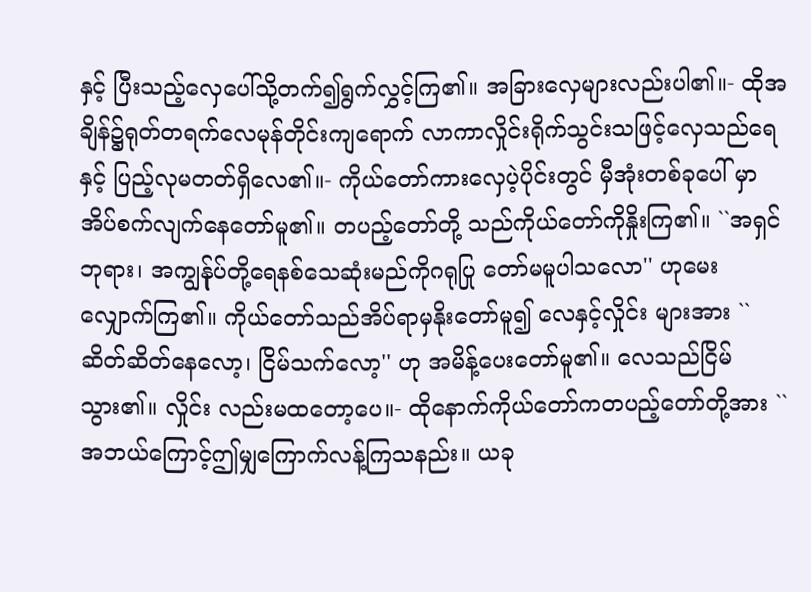နှင့် ပြီးသည့်လှေပေါ်သို့တက်၍ရွက်လွှင့်ကြ၏။ အခြားလှေများလည်းပါ၏။- ထိုအချိန်၌ရုတ်တရက်လေမုန်တိုင်းကျရောက် လာကာလှိုင်းရိုက်သွင်းသဖြင့်လှေသည်ရေနှင့် ပြည့်လုမတတ်ရှိလေ၏။- ကိုယ်တော်ကားလှေပဲ့ပိုင်းတွင် မှီအုံးတစ်ခုပေါ် မှာအိပ်စက်လျက်နေတော်မူ၏။ တပည့်တော်တို့ သည်ကိုယ်တော်ကိုနှိုးကြ၏။ ``အရှင်ဘုရား၊ အကျွန်ုပ်တို့ရေနစ်သေဆုံးမည်ကိုဂရုပြု တော်မမူပါသလော'' ဟုမေးလျှောက်ကြ၏။ ကိုယ်တော်သည်အိပ်ရာမှနိုးတော်မူ၍ လေနှင့်လှိုင်း များအား ``ဆိတ်ဆိတ်နေလော့၊ ငြိမ်သက်လော့'' ဟု အမိန့်ပေးတော်မူ၏။ လေသည်ငြိမ်သွား၏။ လှိုင်း လည်းမထတော့ပေ။- ထိုနောက်ကိုယ်တော်ကတပည့်တော်တို့အား ``အဘယ်ကြောင့်ဤမျှကြောက်လန့်ကြသနည်း။ ယခု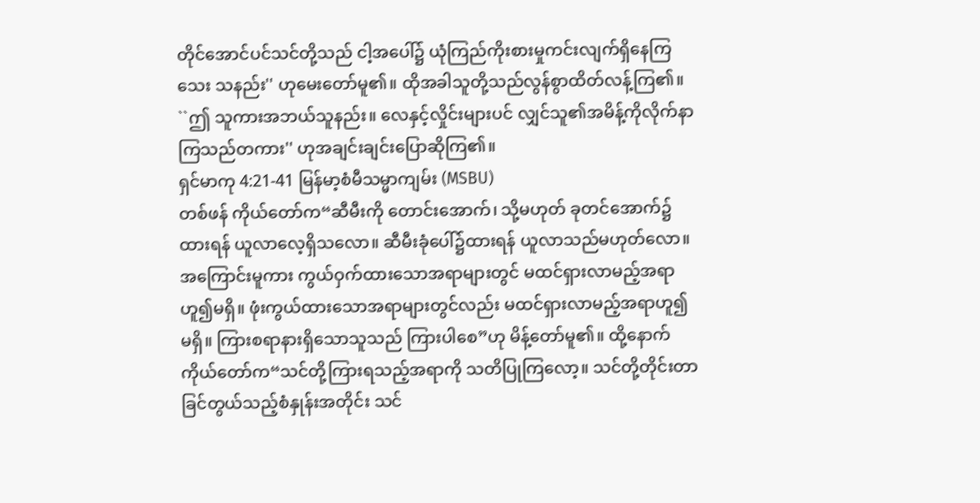တိုင်အောင်ပင်သင်တို့သည် ငါ့အပေါ်၌ ယုံကြည်ကိုးစားမှုကင်းလျက်ရှိနေကြသေး သနည်း'' ဟုမေးတော်မူ၏။ ထိုအခါသူတို့သည်လွန်စွာထိတ်လန့်ကြ၏။ ``ဤ သူကားအဘယ်သူနည်း။ လေနှင့်လှိုင်းများပင် လျှင်သူ၏အမိန့်ကိုလိုက်နာကြသည်တကား'' ဟုအချင်းချင်းပြောဆိုကြ၏။
ရှင်မာကု 4:21-41 မြန်မာ့စံမီသမ္မာကျမ်း (MSBU)
တစ်ဖန် ကိုယ်တော်က“ဆီမီးကို တောင်းအောက်၊ သို့မဟုတ် ခုတင်အောက်၌ထားရန် ယူလာလေ့ရှိသလော။ ဆီမီးခုံပေါ်၌ထားရန် ယူလာသည်မဟုတ်လော။ အကြောင်းမူကား ကွယ်ဝှက်ထားသောအရာများတွင် မထင်ရှားလာမည့်အရာဟူ၍မရှိ။ ဖုံးကွယ်ထားသောအရာများတွင်လည်း မထင်ရှားလာမည့်အရာဟူ၍မရှိ။ ကြားစရာနားရှိသောသူသည် ကြားပါစေ”ဟု မိန့်တော်မူ၏။ ထို့နောက် ကိုယ်တော်က“သင်တို့ကြားရသည့်အရာကို သတိပြုကြလော့။ သင်တို့တိုင်းတာခြင်တွယ်သည့်စံနှုန်းအတိုင်း သင်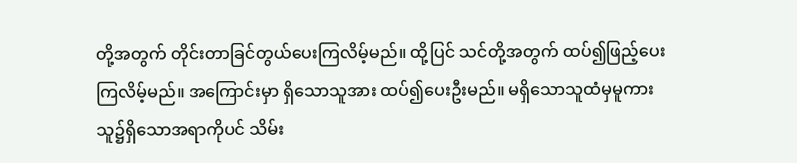တို့အတွက် တိုင်းတာခြင်တွယ်ပေးကြလိမ့်မည်။ ထို့ပြင် သင်တို့အတွက် ထပ်၍ဖြည့်ပေးကြလိမ့်မည်။ အကြောင်းမှာ ရှိသောသူအား ထပ်၍ပေးဦးမည်။ မရှိသောသူထံမှမူကား သူ၌ရှိသောအရာကိုပင် သိမ်း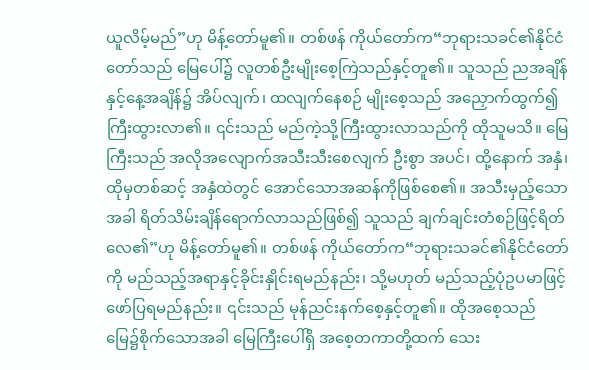ယူလိမ့်မည်”ဟု မိန့်တော်မူ၏။ တစ်ဖန် ကိုယ်တော်က“ဘုရားသခင်၏နိုင်ငံတော်သည် မြေပေါ်၌ လူတစ်ဦးမျိုးစေ့ကြဲသည်နှင့်တူ၏။ သူသည် ညအချိန်နှင့်နေ့အချိန်၌ အိပ်လျက်၊ ထလျက်နေစဉ် မျိုးစေ့သည် အညှောက်ထွက်၍ ကြီးထွားလာ၏။ ၎င်းသည် မည်ကဲ့သို့ကြီးထွားလာသည်ကို ထိုသူမသိ။ မြေကြီးသည် အလိုအလျောက်အသီးသီးစေလျက် ဦးစွာ အပင်၊ ထို့နောက် အနှံ၊ ထိုမှတစ်ဆင့် အနှံထဲတွင် အောင်သောအဆန်ကိုဖြစ်စေ၏။ အသီးမှည့်သောအခါ ရိတ်သိမ်းချိန်ရောက်လာသည်ဖြစ်၍ သူသည် ချက်ချင်းတံစဉ်ဖြင့်ရိတ်လေ၏”ဟု မိန့်တော်မူ၏။ တစ်ဖန် ကိုယ်တော်က“ဘုရားသခင်၏နိုင်ငံတော်ကို မည်သည့်အရာနှင့်ခိုင်းနှိုင်းရမည်နည်း၊ သို့မဟုတ် မည်သည့်ပုံဥပမာဖြင့် ဖော်ပြရမည်နည်း။ ၎င်းသည် မုန်ညင်းနက်စေ့နှင့်တူ၏။ ထိုအစေ့သည် မြေ၌စိုက်သောအခါ မြေကြီးပေါ်ရှိ အစေ့တကာတို့ထက် သေး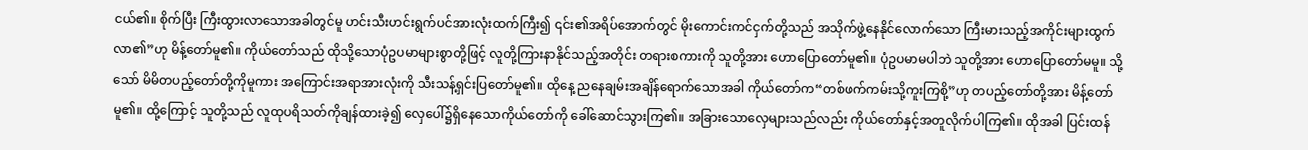ငယ်၏။ စိုက်ပြီး ကြီးထွားလာသောအခါတွင်မူ ဟင်းသီးဟင်းရွက်ပင်အားလုံးထက်ကြီး၍ ၎င်း၏အရိပ်အောက်တွင် မိုးကောင်းကင်ငှက်တို့သည် အသိုက်ဖွဲ့နေနိုင်လောက်သော ကြီးမားသည့်အကိုင်းများထွက်လာ၏”ဟု မိန့်တော်မူ၏။ ကိုယ်တော်သည် ထိုသို့သောပုံဥပမာများစွာတို့ဖြင့် လူတို့ကြားနာနိုင်သည့်အတိုင်း တရားစကားကို သူတို့အား ဟောပြောတော်မူ၏။ ပုံဥပမာမပါဘဲ သူတို့အား ဟောပြောတော်မမူ။ သို့သော် မိမိတပည့်တော်တို့ကိုမူကား အကြောင်းအရာအားလုံးကို သီးသန့်ရှင်းပြတော်မူ၏။ ထိုနေ့ ညနေချမ်းအချိန်ရောက်သောအခါ ကိုယ်တော်က“တစ်ဖက်ကမ်းသို့ကူးကြစို့”ဟု တပည့်တော်တို့အား မိန့်တော်မူ၏။ ထို့ကြောင့် သူတို့သည် လူထုပရိသတ်ကိုချန်ထားခဲ့၍ လှေပေါ်၌ရှိနေသောကိုယ်တော်ကို ခေါ်ဆောင်သွားကြ၏။ အခြားသောလှေများသည်လည်း ကိုယ်တော်နှင့်အတူလိုက်ပါကြ၏။ ထိုအခါ ပြင်းထန်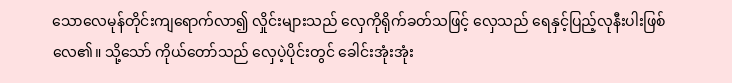သောလေမုန်တိုင်းကျရောက်လာ၍ လှိုင်းများသည် လှေကိုရိုက်ခတ်သဖြင့် လှေသည် ရေနှင့်ပြည့်လုနီးပါးဖြစ်လေ၏။ သို့သော် ကိုယ်တော်သည် လှေပဲ့ပိုင်းတွင် ခေါင်းအုံးအုံး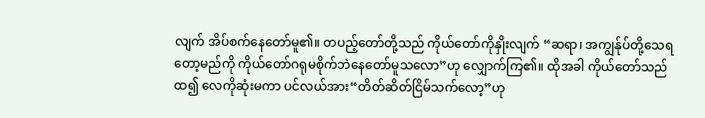လျက် အိပ်စက်နေတော်မူ၏။ တပည့်တော်တို့သည် ကိုယ်တော်ကိုနှိုးလျက် “ဆရာ၊ အကျွန်ုပ်တို့သေရတော့မည်ကို ကိုယ်တော်ဂရုမစိုက်ဘဲနေတော်မူသလော”ဟု လျှောက်ကြ၏။ ထိုအခါ ကိုယ်တော်သည်ထ၍ လေကိုဆုံးမကာ ပင်လယ်အား“တိတ်ဆိတ်ငြိမ်သက်လော့”ဟု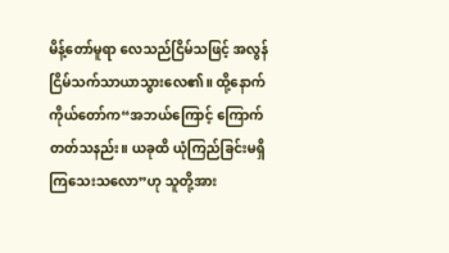မိန့်တော်မူရာ လေသည်ငြိမ်သဖြင့် အလွန်ငြိမ်သက်သာယာသွားလေ၏။ ထို့နောက် ကိုယ်တော်က“အဘယ်ကြောင့် ကြောက်တတ်သနည်း။ ယခုထိ ယုံကြည်ခြင်းမရှိကြသေးသလော”ဟု သူတို့အား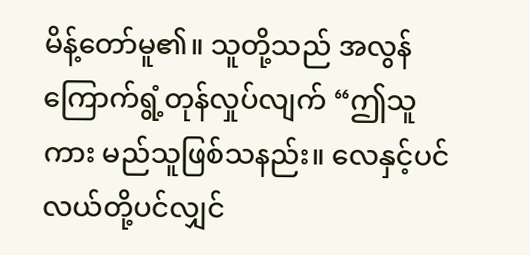မိန့်တော်မူ၏။ သူတို့သည် အလွန်ကြောက်ရွံ့တုန်လှုပ်လျက် “ဤသူကား မည်သူဖြစ်သနည်း။ လေနှင့်ပင်လယ်တို့ပင်လျှင်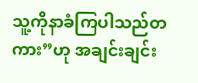သူ့ကိုနာခံကြပါသည်တကား”ဟု အချင်းချင်း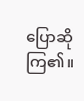ပြောဆိုကြ၏။